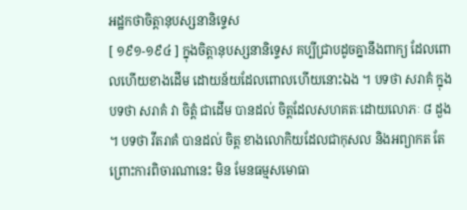អដ្ឋកថាចិត្តានុបស្សនានិទ្ទេស
[ ១៩១-១៩៤ ] ក្នុងចិត្តានុបស្សនានិទ្ទេស គប្បីជ្រាបដូចគ្នានឹងពាក្យ ដែលពោលហើយខាងដើម ដោយន័យដែលពោលហើយនោះឯង ។ បទថា សរាគំ ក្នុងបទថា សរាគំ វា ចិត្តំ ជាដើម បានដល់ ចិត្តដែលសហគតៈដោយលោភៈ ៨ ដួង ។ បទថា វីតរាគំ បានដល់ ចិត្ត ខាងលោកិយដែលជាកុសល និងអព្យាកត តែព្រោះការពិចារណានេះ មិន មែនធម្មសមោធា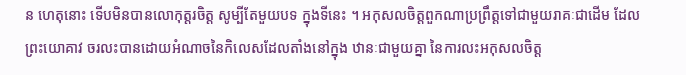ន ហេតុនោះ ទើបមិនបានលោកុត្តរចិត្ត សូម្បីតែមួយបទ ក្នុងទីនេះ ។ អកុសលចិត្តពួកណាប្រព្រឹត្តទៅជាមួយរាគៈជាដើម ដែលព្រះយោគាវ ចរលះបានដោយអំណាចនៃកិលេសដែលតាំងនៅក្នុង ឋានៈជាមួយគ្នា នៃការលះអកុសលចិត្ត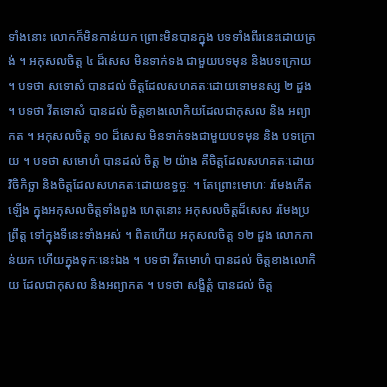ទាំងនោះ លោកក៏មិនកាន់យក ព្រោះមិនបានក្នុង បទទាំងពីរនេះដោយត្រង់ ។ អកុសលចិត្ត ៤ ដ៏សេស មិនទាក់ទង ជាមួយបទមុន និងបទក្រោយ ។ បទថា សទោសំ បានដល់ ចិត្តដែលសហគតៈដោយទោមនស្ស ២ ដួង ។ បទថា វីតទោសំ បានដល់ ចិត្តខាងលោកិយដែលជាកុសល និង អព្យាកត ។ អកុសលចិត្ត ១០ ដ៏សេស មិនទាក់ទងជាមួយបទមុន និង បទក្រោយ ។ បទថា សមោហំ បានដល់ ចិត្ត ២ យ៉ាង គឺចិត្តដែលសហគតៈដោយ វិចិកិច្ឆា និងចិត្តដែលសហគតៈដោយឧទ្ធច្ចៈ ។ តែព្រោះមោហៈ រមែងកើតឡើង ក្នុងអកុសលចិត្តទាំងពួង ហេតុនោះ អកុសលចិត្តដ៏សេស រមែងប្រព្រឹត្ត ទៅក្នុងទីនេះទាំងអស់ ។ ពិតហើយ អកុសលចិត្ត ១២ ដួង លោកកាន់យក ហើយក្នុងទុកៈនេះឯង ។ បទថា វីតមោហំ បានដល់ ចិត្តខាងលោកិយ ដែលជាកុសល និងអព្យាកត ។ បទថា សង្ខិត្តំ បានដល់ ចិត្ត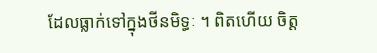ដែលធ្លាក់ទៅក្នុងថីនមិទ្ធៈ ។ ពិតហើយ ចិត្ត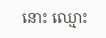នោះ ឈ្មោះ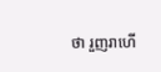ថា រួញរាហើ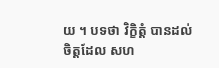យ ។ បទថា វិក្ខិត្តំ បានដល់ ចិត្តដែល សហ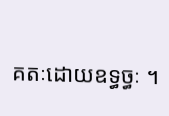គតៈដោយឧទ្ធច្ធៈ ។